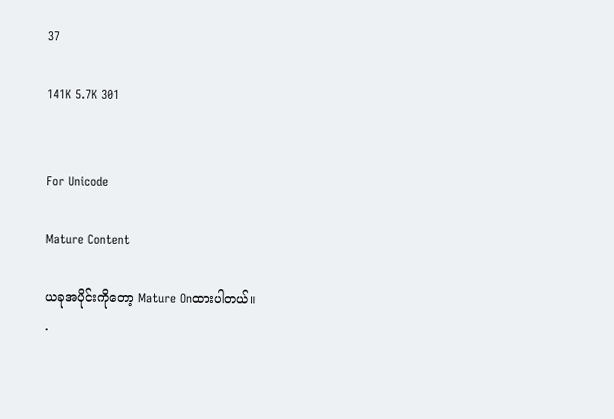37

141K 5.7K 301


For Unicode

Mature Content

ယခုအပိုင်းကိုတော့ Mature Onထားပါတယ်။
.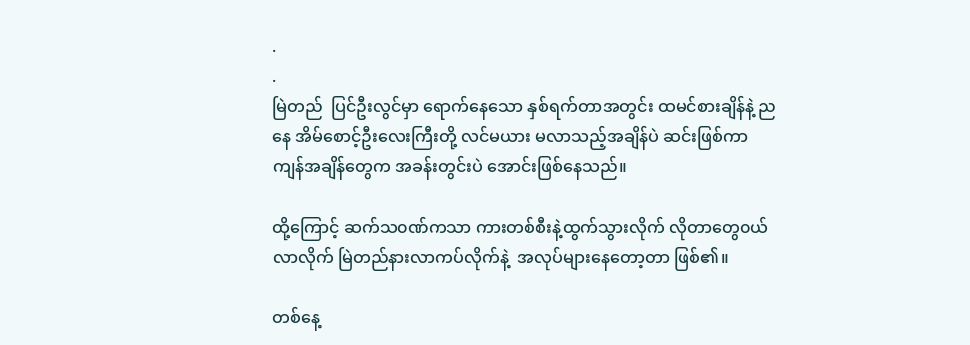.
.
မြဲတည်  ပြင်ဦးလွင်မှာ ရောက်နေသော နှစ်ရက်တာအတွင်း ထမင်စားချိန်နဲ့ ညနေ အိမ်စောင့်ဦးလေးကြီးတို့ လင်မယား မလာသည့်အချိန်ပဲ ဆင်းဖြစ်ကာ ကျန်အချိန်တွေက အခန်းတွင်းပဲ အောင်းဖြစ်နေသည်။

ထို့ကြောင့် ဆက်သ၀ဏ်ကသာ ကားတစ်စီးနဲ့ထွက်သွားလိုက် လိုတာတွေ၀ယ်လာလိုက် မြဲတည်နားလာကပ်လိုက်နဲ့  အလုပ်များနေတော့တာ ဖြစ်၏။

တစ်‌နေ့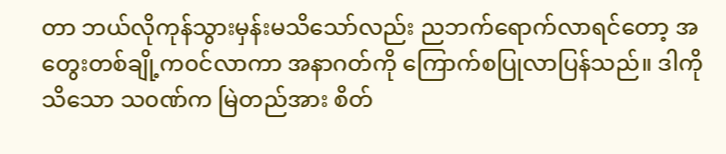တာ ဘယ်လိုကုန်သွားမှန်းမသိသော်လည်း ညဘက်ရောက်လာရင်တော့ အတွေးတစ်ချို့က၀င်လာကာ အနာဂတ်ကို ကြောက်စပြုလာပြန်သည်။ ဒါကိုသိသော သ၀ဏ်က မြဲတည်အား စိတ်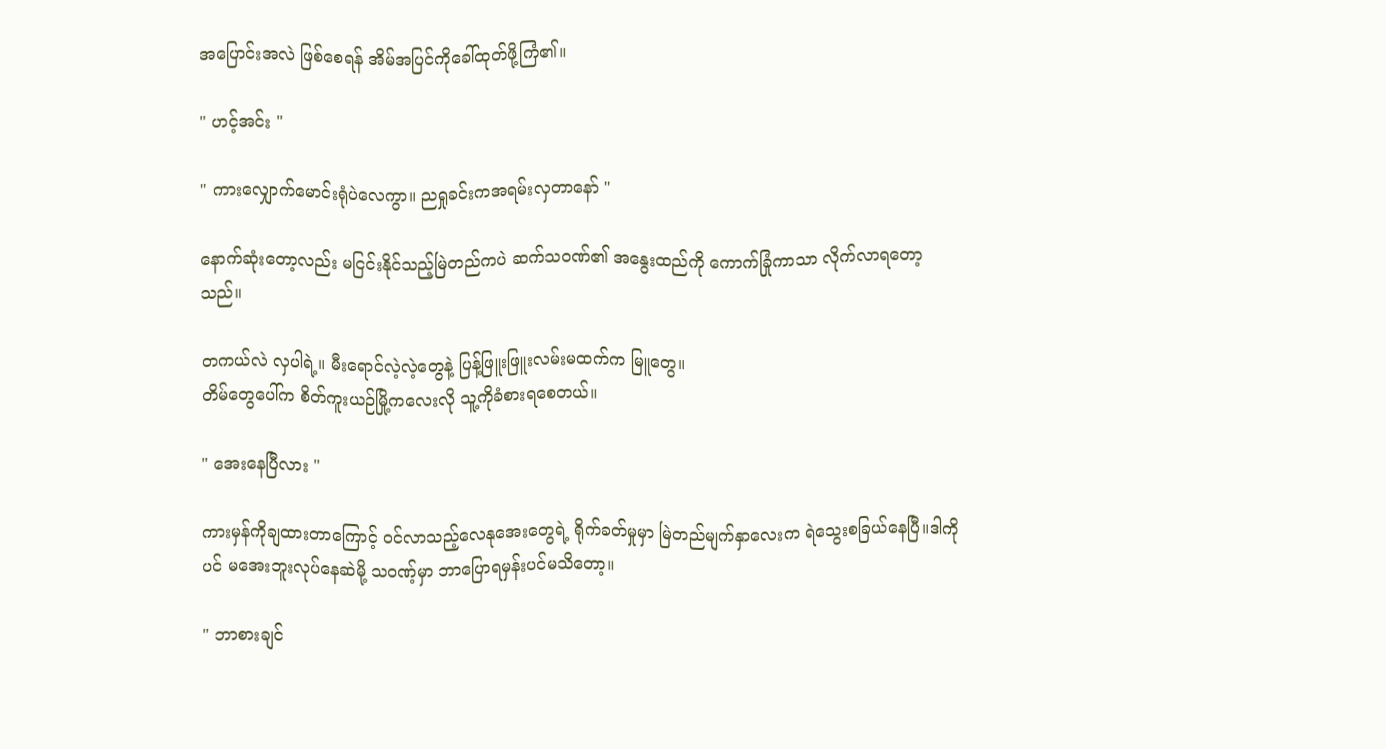အပြောင်းအလဲ ဖြစ်စေရန် အိမ်အပြင်ကိုခေါ်ထုတ်ဖို့ကြံ၏။

" ဟင့်အင်း "

" ကားလျှောက်မောင်းရုံပဲလေကွာ။ ညရှုခင်းကအရမ်းလှတာနော် "

နောက်ဆုံးတော့လည်း မငြင်းနိုင်သည့်မြဲတည်ကပဲ ဆက်သ၀ဏ်၏ အနွေးထည်ကို ကောက်ခြုံကာသာ လိုက်လာရတော့သည်။

တကယ်လဲ လှပါရဲ့။ မီးရောင်‌လဲ့လဲ့တွေနဲ့ ပြန့်ဖြူးဖြူးလမ်းမထက်က မြူတွေ။
တိမ်တွေပေါ်က စိတ်ကူးယဉ်မြို့ကလေးလို သူ့ကိုခံစားရစေတယ်။

" အေးနေပြီလား "

ကားမှန်ကိုချထား‌တာကြောင့် ၀င်လာသည့်လေနုအေးတွေရဲ့ ရိုက်ခတ်မှုမှာ မြဲတည်မျက်နှာလေးက ရဲသွေးစခြယ်နေပြီ။ဒါကိုပင် မ‌အေးဘူးလုပ်နေဆဲမို့ သ၀ဏ့်မှာ ဘာပြောရမှန်းပင်မသိတော့။

" ဘာစားချင်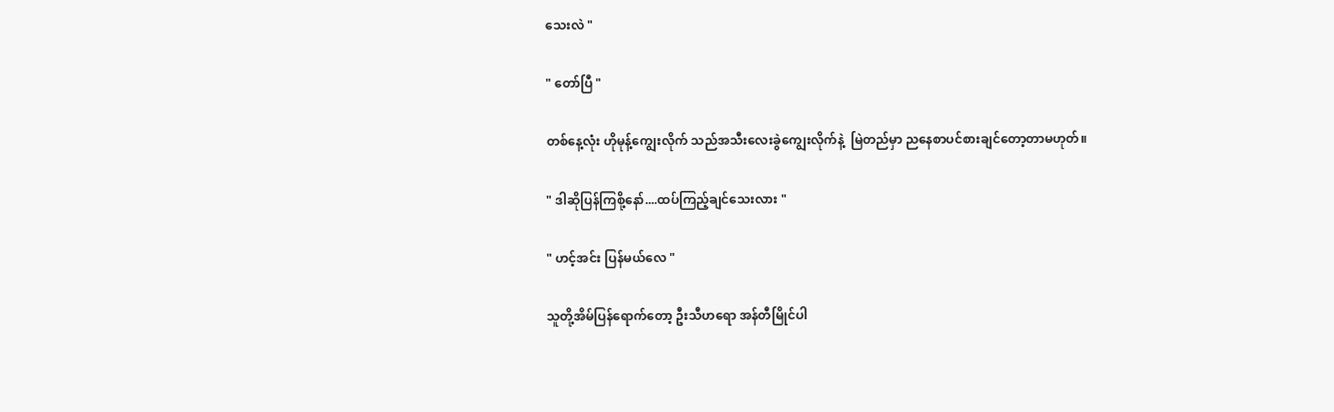သေးလဲ "

" တော်ပြီ "

တစ်နေ့လုံး ဟိုမုန့်ကျွေးလိုက် သည်အသီးလေးခွဲကျွေးလိုက်နဲ့  မြဲတည်မှာ ညနေစာပင်စားချင်တော့တာမဟုတ်။

" ဒါဆိုပြန်ကြစို့နော်....ထပ်ကြည့်ချင်သေးလား "

" ဟင့်အင်း ပြန်မယ်လေ "

သူတို့အိမ်ပြန်ရောက်တော့ ဦးသီဟရော အန်တီမြိုင်ပါ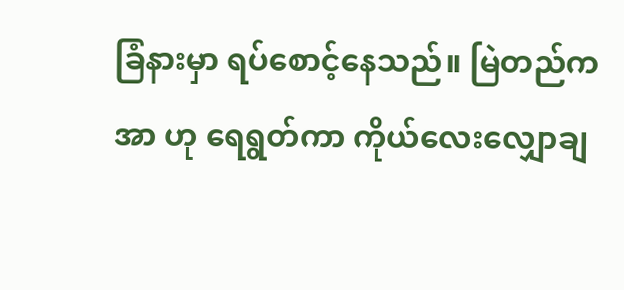ခြံနားမှာ ရပ်စောင့်နေသည်။ မြဲတည်က အာ ဟု ရေရွတ်ကာ ကိုယ်လေးလျှောချ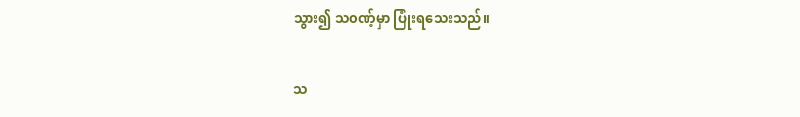သွား၍ သ၀ဏ့်မှာ ပြုံးရသေးသည်။

သ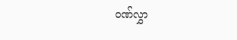၀ဏ်လွှာ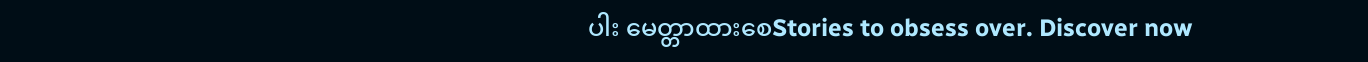ပါး မေတ္တာထားစေStories to obsess over. Discover now